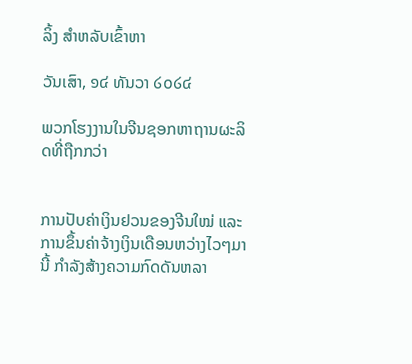ລິ້ງ ສຳຫລັບເຂົ້າຫາ

ວັນເສົາ, ໑໔ ທັນວາ ໒໐໒໔

ພວກໂຮງງານໃນຈີນຊອກຫາຖານຜະລິດທີ່ຖືກກວ່າ


ການປັບຄ່າເງິນຢວນຂອງຈີນໃໝ່ ແລະການຂຶ້ນຄ່າຈ້າງເງິນເດືອນຫວ່າງໄວໆມານີ້ ກຳລັງສ້າງຄວາມກົດດັນຫລາ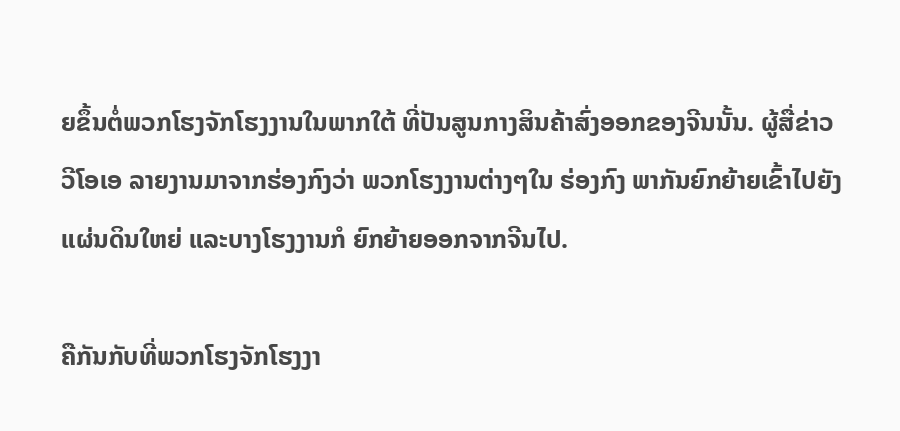ຍຂຶ້ນຕໍ່ພວກໂຮງຈັກໂຮງງານໃນພາກໃຕ້ ທີ່ປັນສູນກາງສິນຄ້າສົ່ງອອກຂອງຈີນນັ້ນ. ຜູ້ສື່ຂ່າວ ວີໂອເອ ລາຍງານມາຈາກຮ່ອງກົງວ່າ ພວກໂຮງງານຕ່າງໆໃນ ຮ່ອງກົງ ພາກັນຍົກຍ້າຍເຂົ້າໄປຍັງແຜ່ນດິນໃຫຍ່ ແລະບາງໂຮງງານກໍ ຍົກຍ້າຍອອກຈາກຈີນໄປ.

ຄືກັນກັບທີ່ພວກໂຮງຈັກໂຮງງາ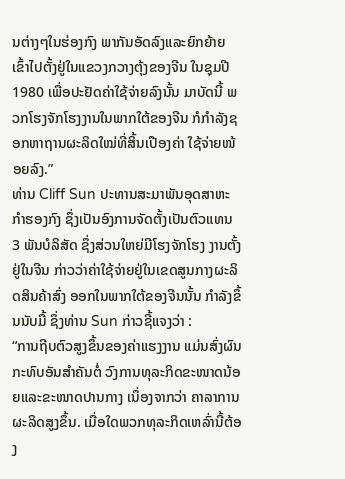ນຕ່າງໆໃນຮ່ອງກົງ ພາກັນອັດລົງແລະຍົກຍ້າຍເຂົ້າໄປຕັ້ງຢູ່ໃນແຂວງກວາງຕຸ້ງຂອງຈີນ ໃນຊຸມປີ 1980 ເພື່ອປະຢັດຄ່າໃຊ້ຈ່າຍລົງນັ້ນ ມາບັດນີ້ ພວກໂຮງຈັກໂຮງງານໃນພາກໃຕ້ຂອງຈີນ ກໍກຳລັງຊອກຫາຖານຜະລິດໃໝ່ທີ່ສິ້ນເປືອງຄ່າ ໃຊ້ຈ່າຍໜ້ອຍລົງ.”
ທ່ານ Cliff Sun ປະທານສະມາພັນອຸດສາຫະກຳຮອງກົງ ຊຶ່ງເປັນອົງການຈັດຕັ້ງເປັນຕົວແທນ 3 ພັນບໍລິສັດ ຊຶ່ງສ່ວນໃຫຍ່ມີໂຮງຈັກໂຮງ ງານຕັ້ງຢູ່ໃນຈີນ ກ່າວວ່າຄ່າໃຊ້ຈ່າຍຢູ່ໃນເຂດສູນກາງຜະລິດສິນຄ້າສົ່ງ ອອກໃນພາກໃຕ້ຂອງຈີນນັ້ນ ກຳລັງຂຶ້ນນັບມື້ ຊຶ່ງທ່ານ Sun ກ່າວຊີ້ແຈງວ່າ :
“ການຖີບຕົວສູງຂຶ້ນຂອງຄ່າແຮງງານ ແມ່ນສົ່ງຜົນກະທົບອັນສຳຄັນຕໍ່ ວົງການທຸລະກິດຂະໜາດນ້ອຍແລະຂະໜາດປານກາງ ເນຶ່ອງຈາກວ່າ ຄາລາການຜະລິດສູງຂຶ້ນ. ເມື່ອໃດພວກທຸລະກິດເຫລົ່ານີ້ຕ້ອງ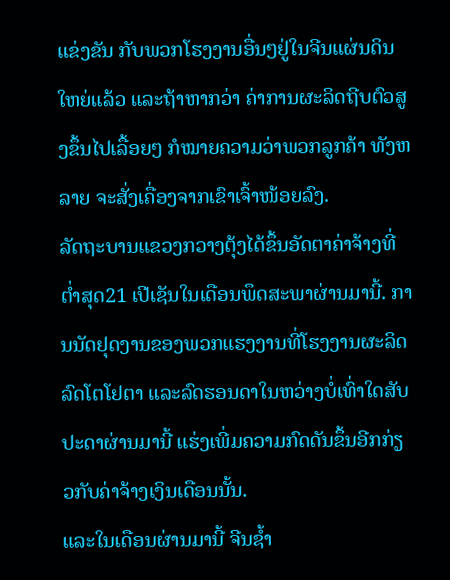ແຂ່ງຂັນ ກັບພວກໂຮງງານອື່ນໆຢູ່ໃນຈີນແຜ່ນດິນໃຫຍ່ແລ້ວ ແລະຖ້າຫາກວ່າ ຄ່າການຜະລິດຖີບຕົວສູງຂຶ້ນໄປເລື້ອຍໆ ກໍໝາຍຄວາມວ່າພວກລູກຄ້າ ທັງຫລາຍ ຈະສັ່ງເຄື່ອງຈາກເຂົາເຈົ້າໜ້ອຍລົງ.
ລັດຖະບານແຂວງກວາງຕຸ້ງໄດ້ຂຶ້ນອັດຕາຄ່າຈ້າງທີ່ຕ່ຳສຸດ21 ເປີເຊັນໃນເດືອນພຶດສະພາຜ່ານມານີ້. ການນັດຢຸດງານຂອງພວກແຮງງານທີ່ໂຮງງານຜະລິດລົດໂຕໂຢຕາ ແລະລົດຮອນດາໃນຫວ່າງບໍ່ເທົ່າໃດສັບ ປະດາຜ່ານມານີ້ ແຮ່ງເພີ່ມຄວາມກົດດັນຂຶ້ນອີກກ່ຽວກັບຄ່າຈ້າງເງິນເດືອນນັ້ນ.
ແລະໃນເດືອນຜ່ານມານີ້ ຈີນຊໍ້າ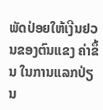ພັດປ່ອຍໃຫ້ເງີນຢວນຂອງຕົນແຂງ ຄ່າຂຶ້ນ ໃນການແລກປ່ຽນ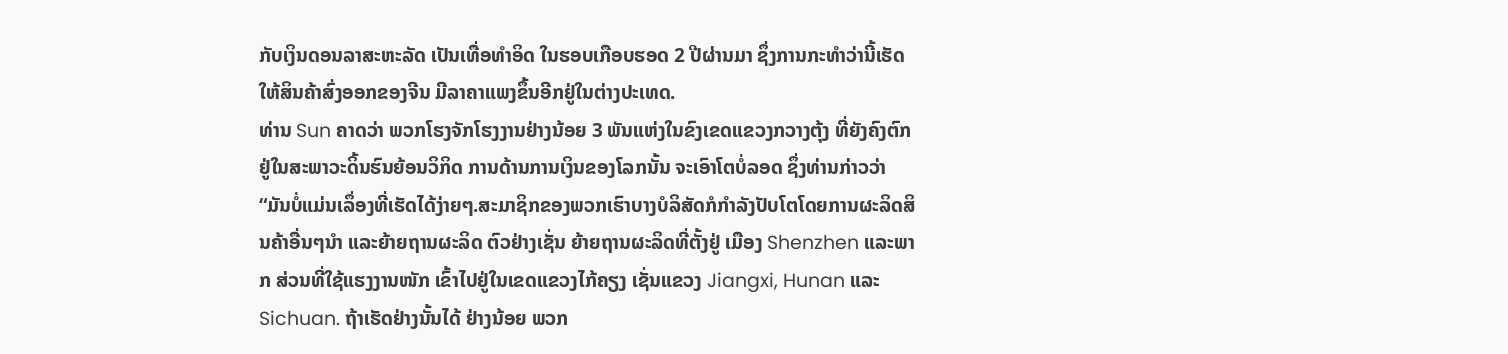ກັບເງິນດອນລາສະຫະລັດ ເປັນເທື່ອທຳອິດ ໃນຮອບເກືອບຮອດ 2 ປີຜ່ານມາ ຊຶ່ງການກະທຳວ່ານີ້ເຮັດໃຫ້ສິນຄ້າສົ່ງອອກຂອງຈີນ ມີລາຄາແພງຂຶ້ນອີກຢູ່ໃນຕ່າງປະເທດ.
ທ່ານ Sun ຄາດວ່າ ພວກໂຮງຈັກໂຮງງານຢ່າງນ້ອຍ 3 ພັນແຫ່ງໃນຂົງເຂດແຂວງກວາງຕຸ້ງ ທີ່ຍັງຄົງຕົກຢູ່ໃນສະພາວະດິ້ນຮົນຍ້ອນວິກິດ ການດ້ານການເງິນຂອງໂລກນັ້ນ ຈະເອົາໂຕບໍ່ລອດ ຊຶ່ງທ່ານກ່າວວ່າ
“ມັນບໍ່ແມ່ນເລຶ່ອງທີ່ເຮັດໄດ້ງ່າຍໆ.ສະມາຊິກຂອງພວກເຮົາບາງບໍລິສັດກໍກຳລັງປັບໂຕໂດຍການຜະລິດສິນຄ້າອື່ນໆນຳ ແລະຍ້າຍຖານຜະລິດ ຕົວຢ່າງເຊັ່ນ ຍ້າຍຖານຜະລິດທີ່ຕັ້ງຢູ່ ເມືອງ Shenzhen ແລະພາກ ສ່ວນທີ່ໃຊ້ແຮງງານໜັກ ເຂົ້າໄປຢູ່ໃນເຂດແຂວງໄກ້ຄຽງ ເຊັ່ນແຂວງ Jiangxi, Hunan ແລະ Sichuan. ຖ້າເຮັດຢ່າງນັ້ນໄດ້ ຢ່າງນ້ອຍ ພວກ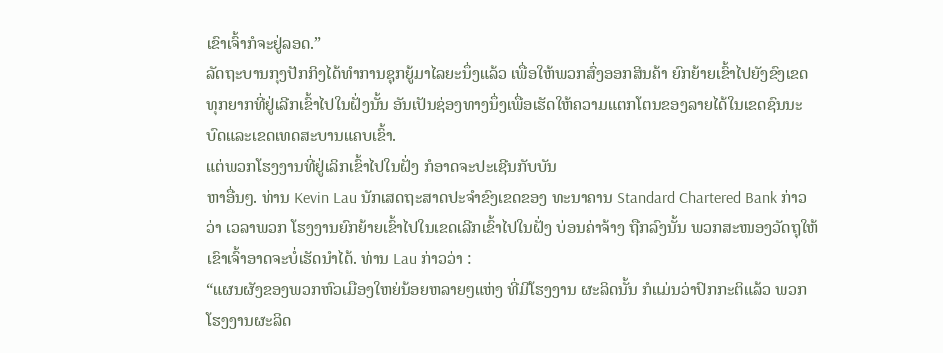ເຂົາເຈົ້າກໍຈະຢູ່ລອດ.”
ລັດຖະບານກຸງປັກກິງໄດ້ທຳການຊຸກຍູ້ມາໄລຍະນຶ່ງແລ້ວ ເພື່ອໃຫ້ພວກສົ່ງອອກສິນຄ້າ ຍົກຍ້າຍເຂົ້າໄປຍັງຂົງເຂດທຸກຍາກທີ່ຢູ່ເລີກເຂົ້າໄປໃນຝັ່ງນັ້ນ ອັນເປັນຊ່ອງທາງນຶ່ງເພື່ອເຮັດໃຫ້ຄວາມແຕກໂຕນຂອງລາຍໄດ້ໃນເຂດຊົນນະບົດແລະເຂດເທດສະບານແຄບເຂົ້າ.
ແຕ່ພວກໂຮງງານທີ່ຢູ່ເລິກເຂົ້າໄປໃນຝັ່ງ ກໍອາດຈະປະເຊີນກັບບັນ
ຫາອື່ນໆ. ທ່ານ Kevin Lau ນັກເສດຖະສາດປະຈຳຂົງເຂດຂອງ ທະນາຄານ Standard Chartered Bank ກ່າວວ່າ ເວລາພວກ ໂຮງງານຍົກຍ້າຍເຂົ້າໄປໃນເຂດເລີກເຂົ້າໄປໃນຝັ່ງ ບ່ອນຄ່າຈ້າງ ຖືກລົງນັ້ນ ພວກສະໜອງວັດຖຸໃຫ້ເຂົາເຈົ້າອາດຈະບໍ່ເຮັດນຳໄດ້. ທ່ານ Lau ກ່າວວ່າ :
“ແຜນຜັງຂອງພວກຫົວເມືອງໃຫຍ່ນ້ອຍຫລາຍໆແຫ່ງ ທີ່ມີໂຮງງານ ຜະລິດນັ້ນ ກໍແມ່ນວ່າປົກກະຕິແລ້ວ ພວກໂຮງງານຜະລິດ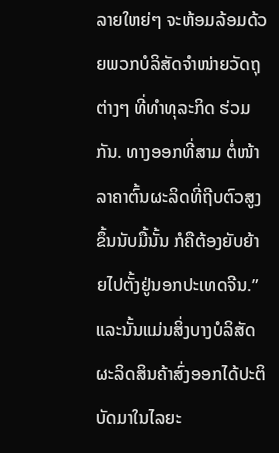ລາຍໃຫຍ່ໆ ຈະຫ້ອມລ້ອມດ້ວຍພວກບໍລິສັດຈຳໜ່າຍວັດຖຸຕ່າງໆ ທີ່ທຳທຸລະກິດ ຮ່ວມກັນ. ທາງອອກທີ່ສາມ ຕໍ່ໜ້າລາຄາຕົ້ນຜະລິດທີ່ຖີບຕົວສູງຂຶ້ນນັບມື້ນັ້ນ ກໍຄືຕ້ອງຍັບຍ້າຍໄປຕັ້ງຢູ່ນອກປະເທດຈີນ.”
ແລະນັ້ນແມ່ນສິ່ງບາງບໍລິສັດຜະລິດສິນຄ້າສົ່ງອອກໄດ້ປະຕິບັດມາໃນໄລຍະ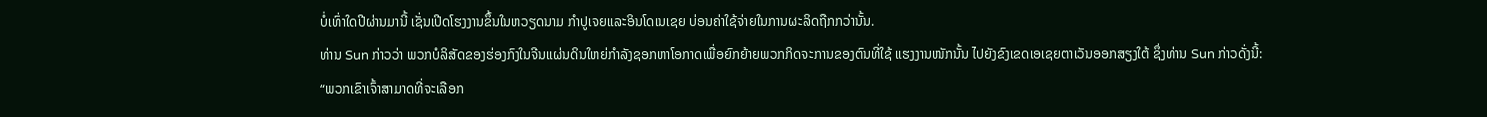ບໍ່ເທົ່າໃດປີຜ່ານມານີ້ ເຊັ່ນເປີດໂຮງງານຂຶ້ນໃນຫວຽດນາມ ກຳປູເຈຍແລະອິນໂດເນເຊຍ ບ່ອນຄ່າໃຊ້ຈ່າຍໃນການຜະລິດຖືກກວ່ານັ້ນ.
ທ່ານ Sun ກ່າວວ່າ ພວກບໍລິສັດຂອງຮ່ອງກົງໃນຈີນແຜ່ນດິນໃຫຍ່ກຳລັງຊອກຫາໂອກາດເພື່ອຍົກຍ້າຍພວກກິດຈະການຂອງຕົນທີ່ໃຊ້ ແຮງງານໜັກນັ້ນ ໄປຍັງຂົງເຂດເອເຊຍຕາເວັນອອກສຽງໃຕ້ ຊຶ່ງທ່ານ Sun ກ່າວດັ່ງນີ້:
“ພວກເຂົາເຈົ້າສາມາດທີ່ຈະເລືອກ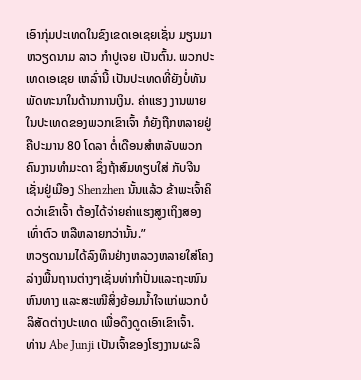ເອົາກຸ່ມປະເທດໃນຂົງເຂດເອເຊຍເຊັ່ນ ມຽນມາ ຫວຽດນາມ ລາວ ກຳປູເຈຍ ເປັນຕົ້ນ. ພວກປະເທດເອເຊຍ ເຫລົ່ານີ້ ເປັນປະເທດທີ່ຍັງບໍ່ທັນພັດທະນາໃນດ້ານການເງິນ. ຄ່າແຮງ ງານພາຍໃນປະເທດຂອງພວກເຂົາເຈົ້າ ກໍຍັງຖືກຫລາຍຢູ່ ຄືປະມານ 80 ໂດລາ ຕໍ່ເດືອນສຳຫລັບພວກຄົນງານທຳມະດາ ຊຶ່ງຖ້າສົມທຽບໃສ່ ກັບຈີນ ເຊັ່ນຢູ່ເມືອງ Shenzhen ນັ້ນແລ້ວ ຂ້າພະເຈົ້າຄິດວ່າເຂົາເຈົ້າ ຕ້ອງໄດ້ຈ່າຍຄ່າແຮງສູງເຖິງສອງເທົ່າຕົວ ຫລືຫລາຍກວ່ານັ້ນ.”
ຫວຽດນາມໄດ້ລົງທຶນຢ່າງຫລວງຫລາຍໃສ່ໂຄງລ່າງພື້ນຖານຕ່າງໆເຊັ່ນທ່າກຳປັ່ນແລະຖະໜົນຫົນທາງ ແລະສະເໜີສິ່ງຍ້ອມນໍ້າໃຈແກ່ພວກບໍລິສັດຕ່າງປະເທດ ເພື່ອດຶງດູດເອົາເຂົາເຈົ້າ.
ທ່ານ Abe Junji ເປັນເຈົ້າຂອງໂຮງງານຜະລິ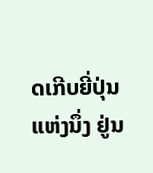ດເກີບຍີ່ປຸ່ນແຫ່ງນຶ່ງ ຢູ່ນ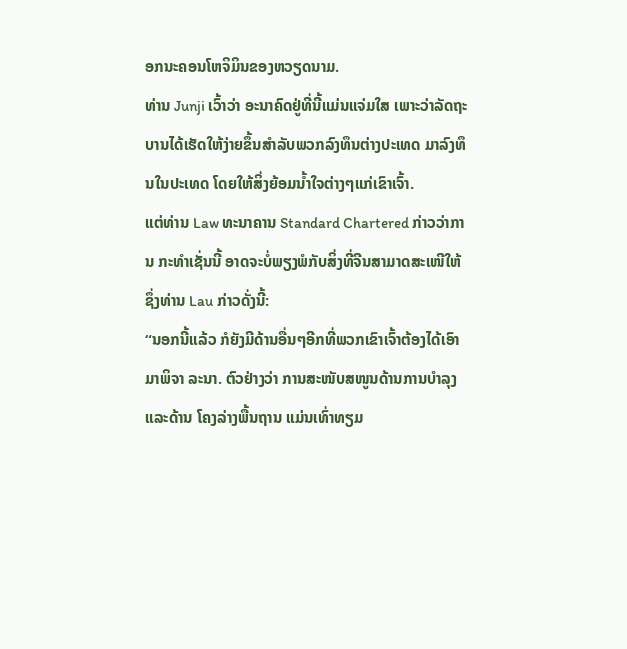ອກນະຄອນໂຫຈິມິນຂອງຫວຽດນາມ.
ທ່ານ Junji ເວົ້າວ່າ ອະນາຄົດຢູ່ທີ່ນີ້ແມ່ນແຈ່ມໃສ ເພາະວ່າລັດຖະ ບານໄດ້ເຮັດໃຫ້ງ່າຍຂຶ້ນສຳລັບພວກລົງທຶນຕ່າງປະເທດ ມາລົງທຶນໃນປະເທດ ໂດຍໃຫ້ສິ່ງຍ້ອມນໍ້າໃຈຕ່າງໆແກ່ເຂົາເຈົ້າ.
ແຕ່ທ່ານ Law ທະນາຄານ Standard Chartered ກ່າວວ່າການ ກະທຳເຊັ່ນນີ້ ອາດຈະບໍ່ພຽງພໍກັບສິ່ງທີ່ຈີນສາມາດສະເໜີໃຫ້ ຊຶ່ງທ່ານ Lau ກ່າວດັ່ງນີ້:
“ນອກນີ້ແລ້ວ ກໍຍັງມີດ້ານອື່ນໆອີກທີ່ພວກເຂົາເຈົ້າຕ້ອງໄດ້ເອົາມາພິຈາ ລະນາ. ຕົວຢ່າງວ່າ ການສະໜັບສໜູນດ້ານການບຳລຸງ ແລະດ້ານ ໂຄງລ່າງພື້ນຖານ ແມ່ນເທົ່າທຽມ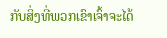ກັບສິ່ງທີ່ພວກເຂົາເຈົ້າຈະໄດ້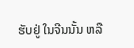ຮັບຢູ່ ໃນຈີນນັ້ນ ຫລື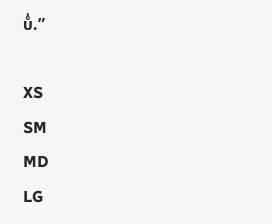ບໍ່.”

XS
SM
MD
LG